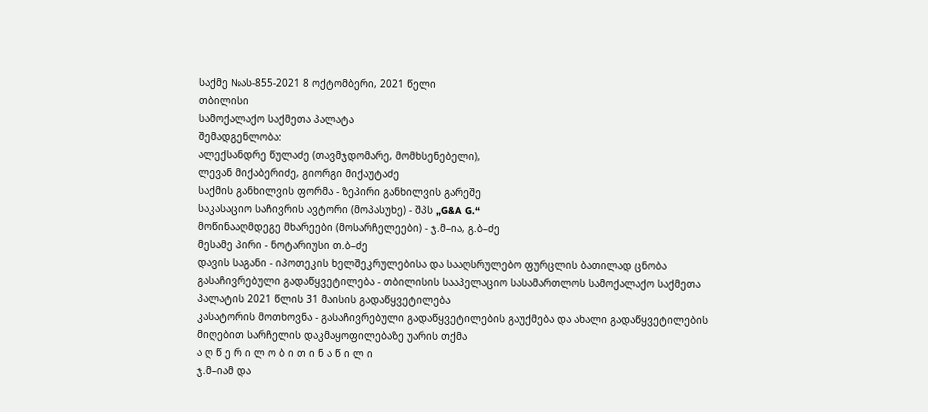საქმე №ას-855-2021 8 ოქტომბერი, 2021 წელი
თბილისი
სამოქალაქო საქმეთა პალატა
შემადგენლობა:
ალექსანდრე წულაძე (თავმჯდომარე, მომხსენებელი),
ლევან მიქაბერიძე, გიორგი მიქაუტაძე
საქმის განხილვის ფორმა - ზეპირი განხილვის გარეშე
საკასაციო საჩივრის ავტორი (მოპასუხე) - შპს „G&A G.“
მოწინააღმდეგე მხარეები (მოსარჩელეები) - ჯ.მ–ია, გ.ბ–ძე
მესამე პირი - ნოტარიუსი თ.ბ–ძე
დავის საგანი - იპოთეკის ხელშეკრულებისა და სააღსრულებო ფურცლის ბათილად ცნობა
გასაჩივრებული გადაწყვეტილება - თბილისის სააპელაციო სასამართლოს სამოქალაქო საქმეთა პალატის 2021 წლის 31 მაისის გადაწყვეტილება
კასატორის მოთხოვნა - გასაჩივრებული გადაწყვეტილების გაუქმება და ახალი გადაწყვეტილების მიღებით სარჩელის დაკმაყოფილებაზე უარის თქმა
ა ღ წ ე რ ი ლ ო ბ ი თ ი ნ ა წ ი ლ ი
ჯ.მ–იამ და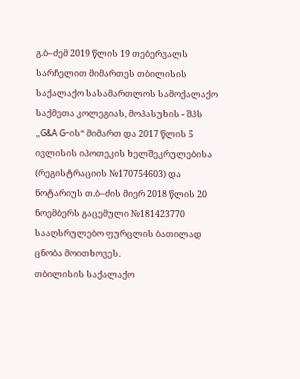გ.ბ–ძემ 2019 წლის 19 თებერვალს სარჩელით მიმართეს თბილისის საქალაქო სასამართლოს სამოქალაქო საქმეთა კოლეგიას, მოპასუხის - შპს „G&A G-ის“ მიმართ და 2017 წლის 5 ივლისის იპოთეკის ხელშეკრულებისა (რეგისტრაციის №170754603) და ნოტარიუს თ.ბ–ძის მიერ 2018 წლის 20 ნოემბერს გაცემული №181423770 სააღსრულებო ფურცლის ბათილად ცნობა მოითხოვეს.
თბილისის საქალაქო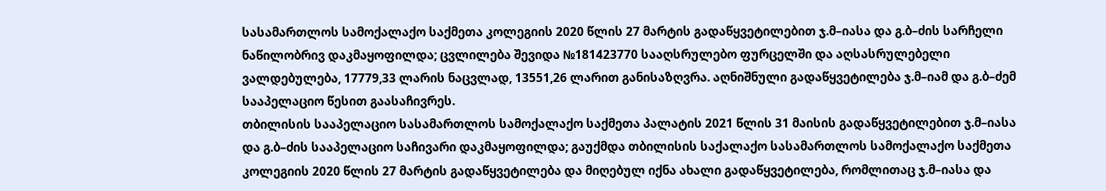სასამართლოს სამოქალაქო საქმეთა კოლეგიის 2020 წლის 27 მარტის გადაწყვეტილებით ჯ.მ–იასა და გ.ბ–ძის სარჩელი ნაწილობრივ დაკმაყოფილდა; ცვლილება შევიდა №181423770 სააღსრულებო ფურცელში და აღსასრულებელი ვალდებულება, 17779,33 ლარის ნაცვლად, 13551,26 ლარით განისაზღვრა. აღნიშნული გადაწყვეტილება ჯ.მ–იამ და გ.ბ–ძემ სააპელაციო წესით გაასაჩივრეს.
თბილისის სააპელაციო სასამართლოს სამოქალაქო საქმეთა პალატის 2021 წლის 31 მაისის გადაწყვეტილებით ჯ.მ–იასა და გ.ბ–ძის სააპელაციო საჩივარი დაკმაყოფილდა; გაუქმდა თბილისის საქალაქო სასამართლოს სამოქალაქო საქმეთა კოლეგიის 2020 წლის 27 მარტის გადაწყვეტილება და მიღებულ იქნა ახალი გადაწყვეტილება, რომლითაც ჯ.მ–იასა და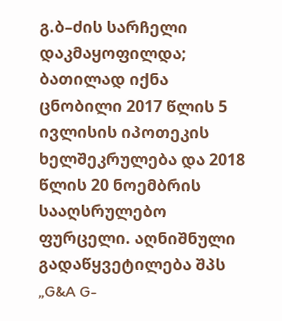გ.ბ–ძის სარჩელი დაკმაყოფილდა; ბათილად იქნა ცნობილი 2017 წლის 5 ივლისის იპოთეკის ხელშეკრულება და 2018 წლის 20 ნოემბრის სააღსრულებო ფურცელი. აღნიშნული გადაწყვეტილება შპს „G&A G-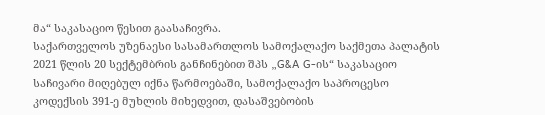მა“ საკასაციო წესით გაასაჩივრა.
საქართველოს უზენაესი სასამართლოს სამოქალაქო საქმეთა პალატის 2021 წლის 20 სექტემბრის განჩინებით შპს „G&A G-ის“ საკასაციო საჩივარი მიღებულ იქნა წარმოებაში, სამოქალაქო საპროცესო კოდექსის 391-ე მუხლის მიხედვით, დასაშვებობის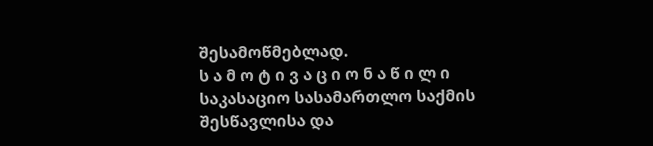შესამოწმებლად.
ს ა მ ო ტ ი ვ ა ც ი ო ნ ა წ ი ლ ი
საკასაციო სასამართლო საქმის შესწავლისა და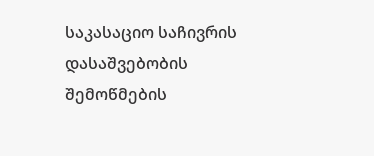საკასაციო საჩივრის დასაშვებობის შემოწმების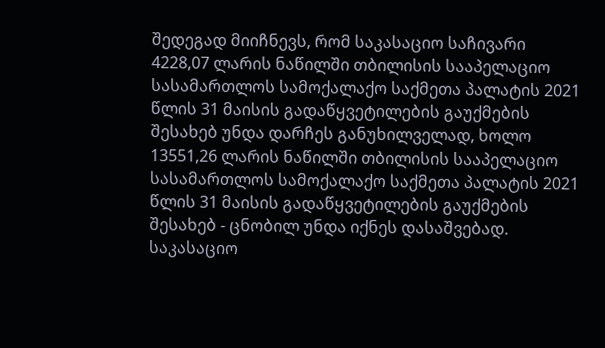შედეგად მიიჩნევს, რომ საკასაციო საჩივარი 4228,07 ლარის ნაწილში თბილისის სააპელაციო სასამართლოს სამოქალაქო საქმეთა პალატის 2021 წლის 31 მაისის გადაწყვეტილების გაუქმების შესახებ უნდა დარჩეს განუხილველად, ხოლო 13551,26 ლარის ნაწილში თბილისის სააპელაციო სასამართლოს სამოქალაქო საქმეთა პალატის 2021 წლის 31 მაისის გადაწყვეტილების გაუქმების შესახებ - ცნობილ უნდა იქნეს დასაშვებად.
საკასაციო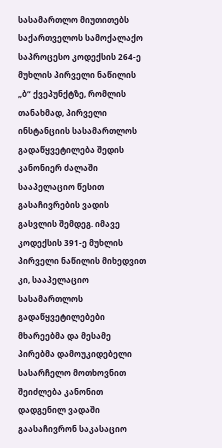სასამართლო მიუთითებს საქართველოს სამოქალაქო საპროცესო კოდექსის 264-ე მუხლის პირველი ნაწილის „ბ“ ქვეპუნქტზე, რომლის თანახმად, პირველი ინსტანციის სასამართლოს გადაწყვეტილება შედის კანონიერ ძალაში სააპელაციო წესით გასაჩივრების ვადის გასვლის შემდეგ. იმავე კოდექსის 391-ე მუხლის პირველი ნაწილის მიხედვით კი, სააპელაციო სასამართლოს გადაწყვეტილებები მხარეებმა და მესამე პირებმა დამოუკიდებელი სასარჩელო მოთხოვნით შეიძლება კანონით დადგენილ ვადაში გაასაჩივრონ საკასაციო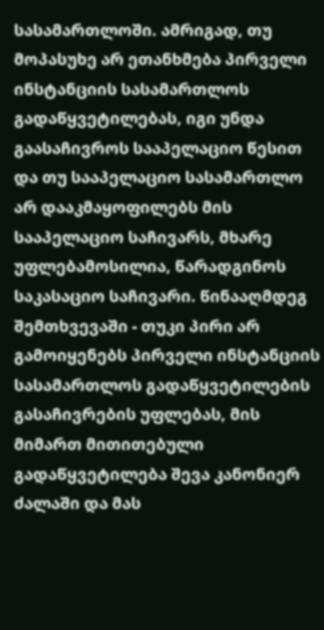სასამართლოში. ამრიგად, თუ მოპასუხე არ ეთანხმება პირველი ინსტანციის სასამართლოს გადაწყვეტილებას, იგი უნდა გაასაჩივროს სააპელაციო წესით და თუ სააპელაციო სასამართლო არ დააკმაყოფილებს მის სააპელაციო საჩივარს, მხარე უფლებამოსილია, წარადგინოს საკასაციო საჩივარი. წინააღმდეგ შემთხვევაში - თუკი პირი არ გამოიყენებს პირველი ინსტანციის სასამართლოს გადაწყვეტილების გასაჩივრების უფლებას, მის მიმართ მითითებული გადაწყვეტილება შევა კანონიერ ძალაში და მას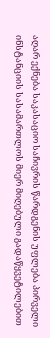აღარ ექნება საკასაციო საჩივრის წარდგენის უფლება პირველი ინსტანციის სასამართლოს მიერ მიღებული გადაწყვეტილებით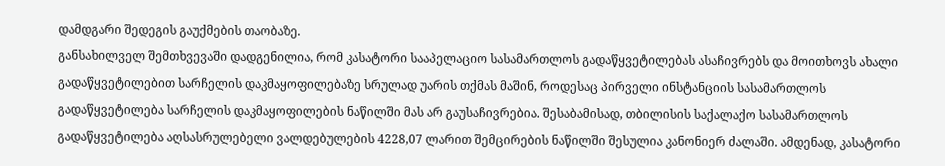დამდგარი შედეგის გაუქმების თაობაზე.
განსახილველ შემთხვევაში დადგენილია, რომ კასატორი სააპელაციო სასამართლოს გადაწყვეტილებას ასაჩივრებს და მოითხოვს ახალი გადაწყვეტილებით სარჩელის დაკმაყოფილებაზე სრულად უარის თქმას მაშინ, როდესაც პირველი ინსტანციის სასამართლოს გადაწყვეტილება სარჩელის დაკმაყოფილების ნაწილში მას არ გაუსაჩივრებია. შესაბამისად, თბილისის საქალაქო სასამართლოს გადაწყვეტილება აღსასრულებელი ვალდებულების 4228,07 ლარით შემცირების ნაწილში შესულია კანონიერ ძალაში. ამდენად, კასატორი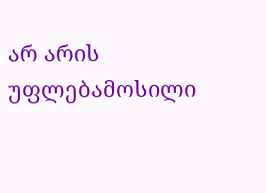არ არის უფლებამოსილი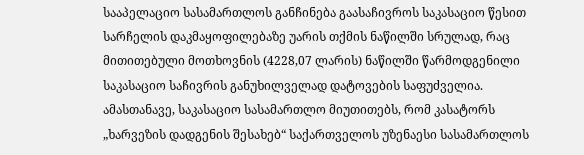სააპელაციო სასამართლოს განჩინება გაასაჩივროს საკასაციო წესით სარჩელის დაკმაყოფილებაზე უარის თქმის ნაწილში სრულად, რაც მითითებული მოთხოვნის (4228,07 ლარის) ნაწილში წარმოდგენილი საკასაციო საჩივრის განუხილველად დატოვების საფუძველია. ამასთანავე, საკასაციო სასამართლო მიუთითებს, რომ კასატორს „ხარვეზის დადგენის შესახებ“ საქართველოს უზენაესი სასამართლოს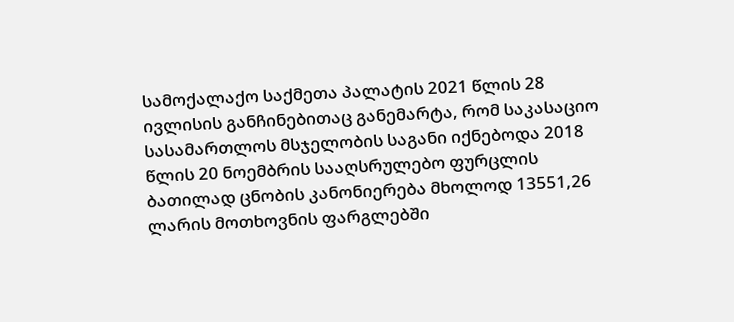სამოქალაქო საქმეთა პალატის 2021 წლის 28 ივლისის განჩინებითაც განემარტა, რომ საკასაციო სასამართლოს მსჯელობის საგანი იქნებოდა 2018 წლის 20 ნოემბრის სააღსრულებო ფურცლის ბათილად ცნობის კანონიერება მხოლოდ 13551,26 ლარის მოთხოვნის ფარგლებში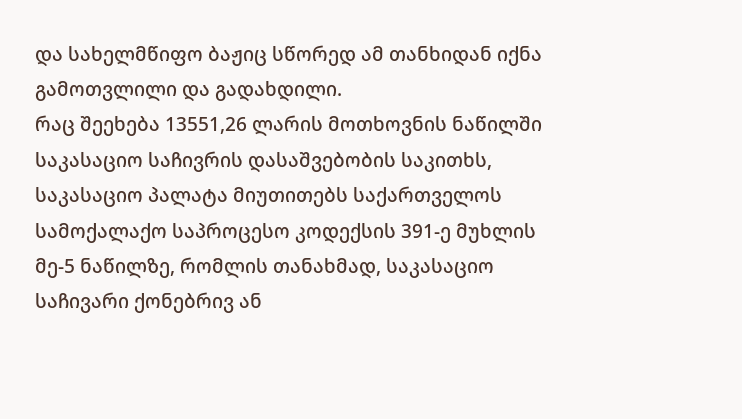და სახელმწიფო ბაჟიც სწორედ ამ თანხიდან იქნა გამოთვლილი და გადახდილი.
რაც შეეხება 13551,26 ლარის მოთხოვნის ნაწილში საკასაციო საჩივრის დასაშვებობის საკითხს, საკასაციო პალატა მიუთითებს საქართველოს სამოქალაქო საპროცესო კოდექსის 391-ე მუხლის მე-5 ნაწილზე, რომლის თანახმად, საკასაციო საჩივარი ქონებრივ ან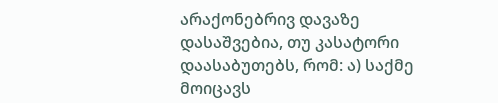არაქონებრივ დავაზე დასაშვებია, თუ კასატორი დაასაბუთებს, რომ: ა) საქმე მოიცავს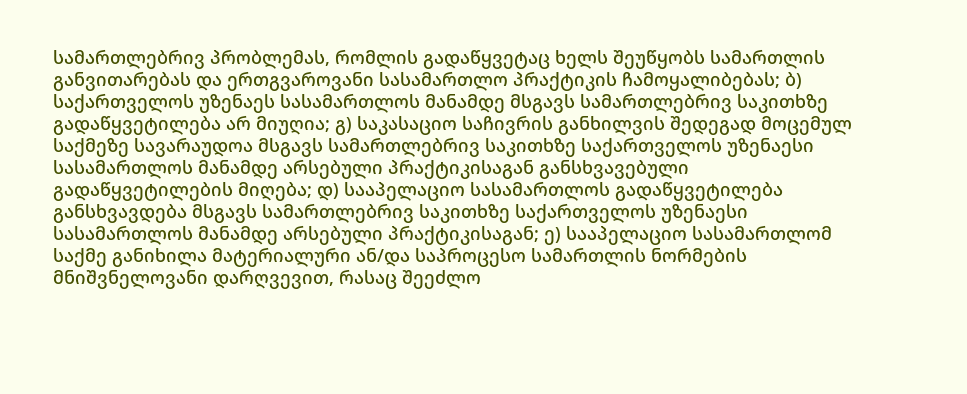სამართლებრივ პრობლემას, რომლის გადაწყვეტაც ხელს შეუწყობს სამართლის განვითარებას და ერთგვაროვანი სასამართლო პრაქტიკის ჩამოყალიბებას; ბ) საქართველოს უზენაეს სასამართლოს მანამდე მსგავს სამართლებრივ საკითხზე გადაწყვეტილება არ მიუღია; გ) საკასაციო საჩივრის განხილვის შედეგად მოცემულ საქმეზე სავარაუდოა მსგავს სამართლებრივ საკითხზე საქართველოს უზენაესი სასამართლოს მანამდე არსებული პრაქტიკისაგან განსხვავებული გადაწყვეტილების მიღება; დ) სააპელაციო სასამართლოს გადაწყვეტილება განსხვავდება მსგავს სამართლებრივ საკითხზე საქართველოს უზენაესი სასამართლოს მანამდე არსებული პრაქტიკისაგან; ე) სააპელაციო სასამართლომ საქმე განიხილა მატერიალური ან/და საპროცესო სამართლის ნორმების მნიშვნელოვანი დარღვევით, რასაც შეეძლო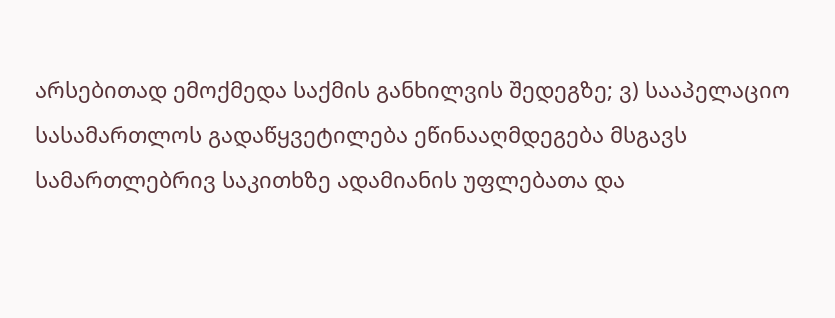არსებითად ემოქმედა საქმის განხილვის შედეგზე; ვ) სააპელაციო სასამართლოს გადაწყვეტილება ეწინააღმდეგება მსგავს სამართლებრივ საკითხზე ადამიანის უფლებათა და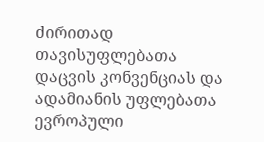ძირითად თავისუფლებათა დაცვის კონვენციას და ადამიანის უფლებათა ევროპული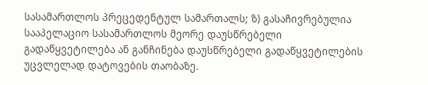სასამართლოს პრეცედენტულ სამართალს; ზ) გასაჩივრებულია სააპელაციო სასამართლოს მეორე დაუსწრებელი გადაწყვეტილება ან განჩინება დაუსწრებელი გადაწყვეტილების უცვლელად დატოვების თაობაზე.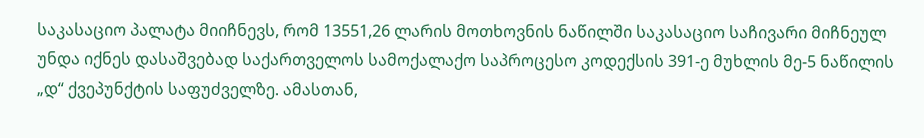საკასაციო პალატა მიიჩნევს, რომ 13551,26 ლარის მოთხოვნის ნაწილში საკასაციო საჩივარი მიჩნეულ უნდა იქნეს დასაშვებად საქართველოს სამოქალაქო საპროცესო კოდექსის 391-ე მუხლის მე-5 ნაწილის „დ“ ქვეპუნქტის საფუძველზე. ამასთან,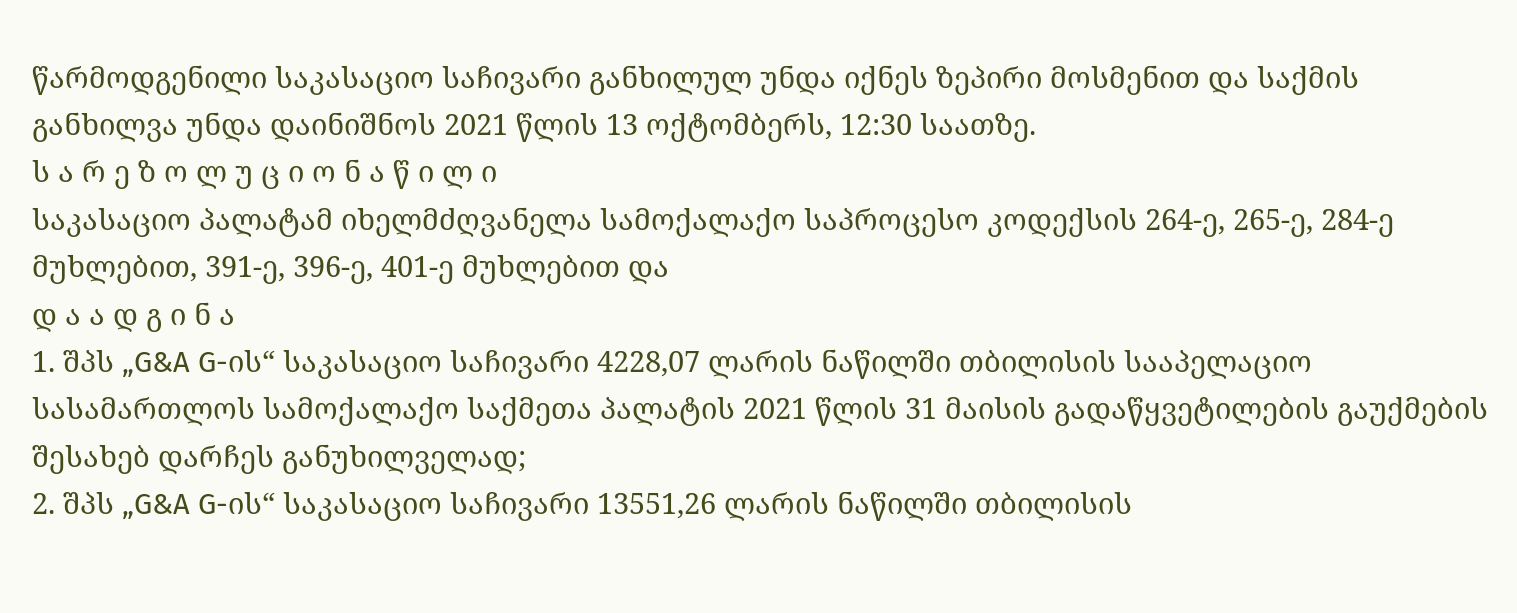წარმოდგენილი საკასაციო საჩივარი განხილულ უნდა იქნეს ზეპირი მოსმენით და საქმის განხილვა უნდა დაინიშნოს 2021 წლის 13 ოქტომბერს, 12:30 საათზე.
ს ა რ ე ზ ო ლ უ ც ი ო ნ ა წ ი ლ ი
საკასაციო პალატამ იხელმძღვანელა სამოქალაქო საპროცესო კოდექსის 264-ე, 265-ე, 284-ე მუხლებით, 391-ე, 396-ე, 401-ე მუხლებით და
დ ა ა დ გ ი ნ ა
1. შპს „G&A G-ის“ საკასაციო საჩივარი 4228,07 ლარის ნაწილში თბილისის სააპელაციო სასამართლოს სამოქალაქო საქმეთა პალატის 2021 წლის 31 მაისის გადაწყვეტილების გაუქმების შესახებ დარჩეს განუხილველად;
2. შპს „G&A G-ის“ საკასაციო საჩივარი 13551,26 ლარის ნაწილში თბილისის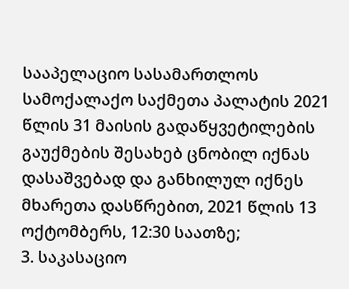სააპელაციო სასამართლოს სამოქალაქო საქმეთა პალატის 2021 წლის 31 მაისის გადაწყვეტილების გაუქმების შესახებ ცნობილ იქნას დასაშვებად და განხილულ იქნეს მხარეთა დასწრებით, 2021 წლის 13 ოქტომბერს, 12:30 საათზე;
3. საკასაციო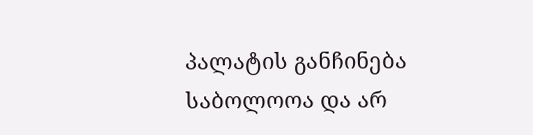პალატის განჩინება საბოლოოა და არ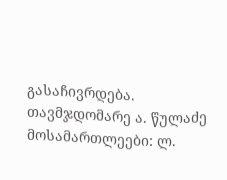გასაჩივრდება.
თავმჯდომარე ა. წულაძე
მოსამართლეები: ლ.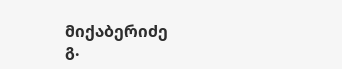მიქაბერიძე
გ.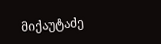მიქაუტაძე